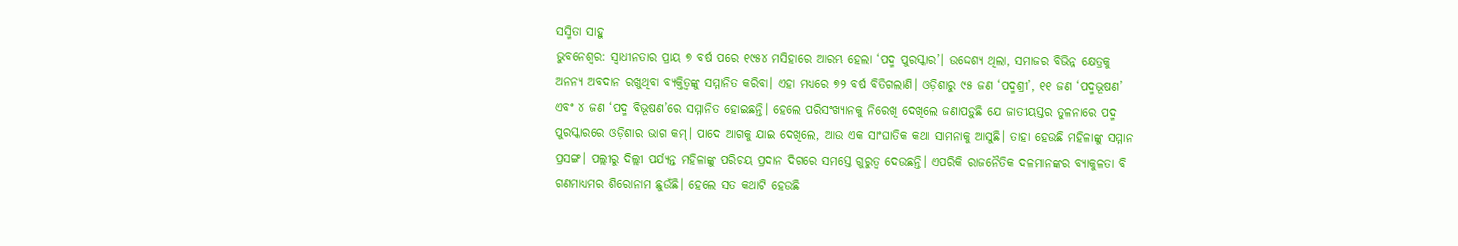ସସ୍ମିତା ସାହୁ
ଭୁବନେଶ୍ବର: ସ୍ବାଧୀନତାର ପ୍ରାୟ ୭ ବର୍ଷ ପରେ ୧୯୫୪ ମସିହାରେ ଆରମ୍ଭ ହେଲା ‘ପଦ୍ମ ପୁରସ୍କାର’। ଉଦ୍ଦେଶ୍ୟ ଥିଲା, ସମାଜର ବିଭିନ୍ନ କ୍ଷେତ୍ରକୁ ଅନନ୍ୟ ଅବଦାନ ରଖୁଥିବା ବ୍ୟକ୍ତିତ୍ବଙ୍କୁ ସମ୍ମାନିତ କରିବା। ଏହା ମଧ୍ୟରେ ୭୨ ବର୍ଷ ବିତିଗଲାଣି। ଓଡ଼ିଶାରୁ ୯୫ ଜଣ ‘ପଦ୍ମଶ୍ରୀ’, ୧୧ ଜଣ ‘ପଦ୍ମଭୂଷଣ’ ଏବଂ ୪ ଜଣ ‘ପଦ୍ମ ବିଭୂଷଣ’ରେ ସମ୍ମାନିତ ହୋଇଛନ୍ତି। ହେଲେ ପରିସଂଖ୍ୟାନକୁ ନିରେଖି ଦେଖିଲେ ଜଣାପଡ଼ୁଛି ଯେ ଜାତୀୟସ୍ତର ତୁଳନାରେ ପଦ୍ମ ପୁରସ୍କାରରେ ଓଡ଼ିଶାର ଭାଗ କମ୍। ପାଦେ ଆଗକୁ ଯାଇ ଦେଖିଲେ, ଆଉ ଏକ ସାଂଘାତିକ କଥା ସାମନାକୁ ଆସୁଛି। ତାହା ହେଉଛି ମହିଳାଙ୍କୁ ସମ୍ମାନ ପ୍ରସଙ୍ଗ। ପଲ୍ଲୀରୁ ଦିଲ୍ଲୀ ପର୍ଯ୍ୟନ୍ତ ମହିଳାଙ୍କୁ ପରିଚୟ ପ୍ରଦାନ ଦିଗରେ ସମସ୍ତେ ଗୁରୁତ୍ବ ଦେଉଛନ୍ତି। ଏପରିକି ରାଜନୈତିକ ଦଳମାନଙ୍କର ବ୍ୟାକୁଳତା ବି ଗଣମାଧ୍ୟମର ଶିରୋନାମ ଛୁଉଁଛି। ହେଲେ ସତ କଥାଟି ହେଉଛି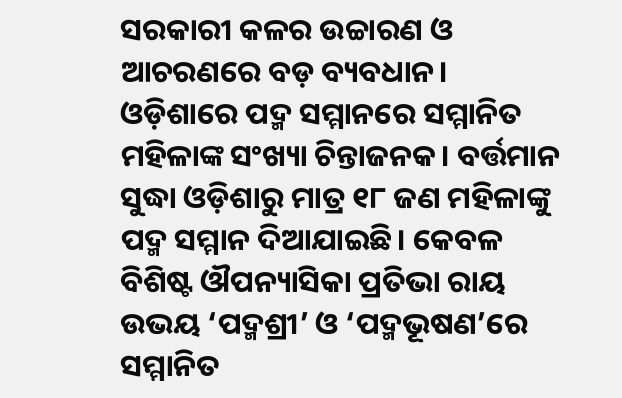ସରକାରୀ କଳର ଉଚ୍ଚାରଣ ଓ ଆଚରଣରେ ବଡ଼ ବ୍ୟବଧାନ। ଓଡ଼ିଶାରେ ପଦ୍ମ ସମ୍ମାନରେ ସମ୍ମାନିତ ମହିଳାଙ୍କ ସଂଖ୍ୟା ଚିନ୍ତାଜନକ। ବର୍ତ୍ତମାନ ସୁଦ୍ଧା ଓଡ଼ିଶାରୁ ମାତ୍ର ୧୮ ଜଣ ମହିଳାଙ୍କୁ ପଦ୍ମ ସମ୍ମାନ ଦିଆଯାଇଛି। କେବଳ ବିଶିଷ୍ଟ ଔପନ୍ୟାସିକା ପ୍ରତିଭା ରାୟ ଉଭୟ ‘ପଦ୍ମଶ୍ରୀ’ ଓ ‘ପଦ୍ମଭୂଷଣ’ରେ ସମ୍ମାନିତ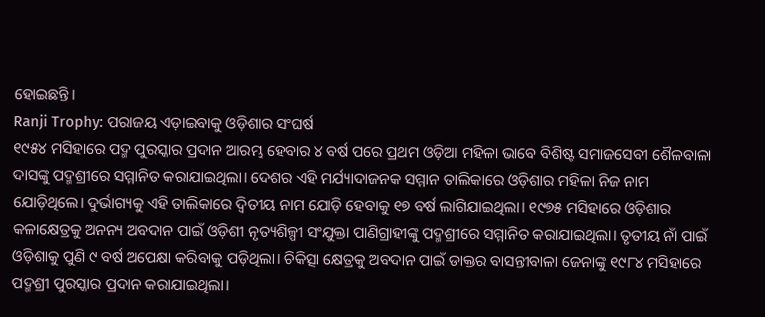ହୋଇଛନ୍ତି।
Ranji Trophy: ପରାଜୟ ଏଡ଼ାଇବାକୁ ଓଡ଼ିଶାର ସଂଘର୍ଷ
୧୯୫୪ ମସିହାରେ ପଦ୍ମ ପୁରସ୍କାର ପ୍ରଦାନ ଆରମ୍ଭ ହେବାର ୪ ବର୍ଷ ପରେ ପ୍ରଥମ ଓଡ଼ିଆ ମହିଳା ଭାବେ ବିଶିଷ୍ଟ ସମାଜସେବୀ ଶୈଳବାଳା ଦାସଙ୍କୁ ପଦ୍ମଶ୍ରୀରେ ସମ୍ମାନିତ କରାଯାଇଥିଲା। ଦେଶର ଏହି ମର୍ଯ୍ୟାଦାଜନକ ସମ୍ମାନ ତାଲିକାରେ ଓଡ଼ିଶାର ମହିଳା ନିଜ ନାମ ଯୋଡ଼ିଥିଲେ। ଦୁର୍ଭାଗ୍ୟକୁ ଏହି ତାଲିକାରେ ଦ୍ବିତୀୟ ନାମ ଯୋଡ଼ି ହେବାକୁ ୧୭ ବର୍ଷ ଲାଗିଯାଇଥିଲା। ୧୯୭୫ ମସିହାରେ ଓଡ଼ିଶାର କଳାକ୍ଷେତ୍ରକୁ ଅନନ୍ୟ ଅବଦାନ ପାଇଁ ଓଡ଼ିଶୀ ନୃତ୍ୟଶିଳ୍ପୀ ସଂଯୁକ୍ତା ପାଣିଗ୍ରାହୀଙ୍କୁ ପଦ୍ମଶ୍ରୀରେ ସମ୍ମାନିତ କରାଯାଇଥିଲା। ତୃତୀୟ ନାଁ ପାଇଁ ଓଡ଼ିଶାକୁ ପୁଣି ୯ ବର୍ଷ ଅପେକ୍ଷା କରିବାକୁ ପଡ଼ିଥିଲା। ଚିକିତ୍ସା କ୍ଷେତ୍ରକୁ ଅବଦାନ ପାଇଁ ଡାକ୍ତର ବାସନ୍ତୀବାଳା ଜେନାଙ୍କୁ ୧୯୮୪ ମସିହାରେ ପଦ୍ମଶ୍ରୀ ପୁରସ୍କାର ପ୍ରଦାନ କରାଯାଇଥିଲା।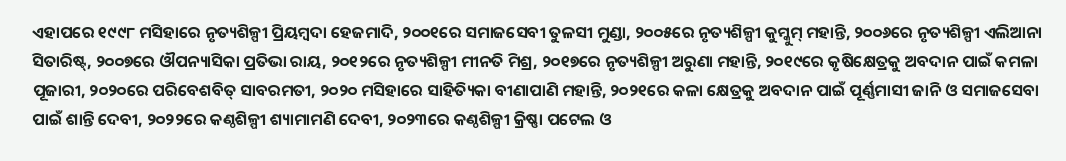ଏହାପରେ ୧୯୯୮ ମସିହାରେ ନୃତ୍ୟଶିଳ୍ପୀ ପ୍ରିୟମ୍ବଦା ହେଜମାଦି, ୨୦୦୧ରେ ସମାଜସେବୀ ତୁଳସୀ ମୁଣ୍ଡା, ୨୦୦୫ରେ ନୃତ୍ୟଶିଳ୍ପୀ କୁମ୍କୁମ୍ ମହାନ୍ତି, ୨୦୦୬ରେ ନୃତ୍ୟଶିଳ୍ପୀ ଏଲିଆନା ସିତାରିଷ୍ଟ୍, ୨୦୦୭ରେ ଔପନ୍ୟାସିକା ପ୍ରତିଭା ରାୟ, ୨୦୧୨ରେ ନୃତ୍ୟଶିଳ୍ପୀ ମୀନତି ମିଶ୍ର, ୨୦୧୭ରେ ନୃତ୍ୟଶିଳ୍ପୀ ଅରୁଣା ମହାନ୍ତି, ୨୦୧୯ରେ କୃଷିକ୍ଷେତ୍ରକୁ ଅବଦାନ ପାଇଁ କମଳା ପୂଜାରୀ, ୨୦୨୦ରେ ପରିବେଶବିତ୍ ସାବରମତୀ, ୨୦୨୦ ମସିହାରେ ସାହିତ୍ୟିକା ବୀଣାପାଣି ମହାନ୍ତି, ୨୦୨୧ରେ କଳା କ୍ଷେତ୍ରକୁ ଅବଦାନ ପାଇଁ ପୂର୍ଣ୍ଣମାସୀ ଜାନି ଓ ସମାଜସେବା ପାଇଁ ଶାନ୍ତି ଦେବୀ, ୨୦୨୨ରେ କଣ୍ଠଶିଳ୍ପୀ ଶ୍ୟାମାମଣି ଦେବୀ, ୨୦୨୩ରେ କଣ୍ଠଶିଳ୍ପୀ କ୍ରିଷ୍ଣା ପଟେଲ ଓ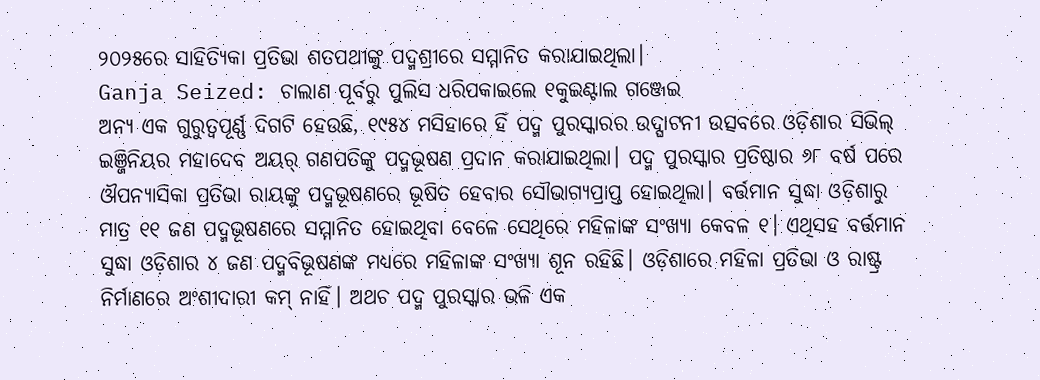୨୦୨୫ରେ ସାହିତ୍ୟିକା ପ୍ରତିଭା ଶତପଥୀଙ୍କୁ ପଦ୍ମଶ୍ରୀରେ ସମ୍ମାନିତ କରାଯାଇଥିଲା।
Ganja Seized: ଚାଲାଣ ପୂର୍ବରୁ ପୁଲିସ ଧରିପକାଇଲେ ୧କୁଇଣ୍ଟାଲ ଗଞ୍ଜେଇ
ଅନ୍ୟ ଏକ ଗୁରୁତ୍ବପୂର୍ଣ୍ଣ ଦିଗଟି ହେଉଛି, ୧୯୫୪ ମସିହାରେ ହିଁ ପଦ୍ମ ପୁରସ୍କାରର ଉଦ୍ଘାଟନୀ ଉତ୍ସବରେ ଓଡ଼ିଶାର ସିଭିଲ୍ ଇଞ୍ଜିନିୟର ମହାଦେବ ଅୟର୍ ଗଣପତିଙ୍କୁ ପଦ୍ମଭୂଷଣ ପ୍ରଦାନ କରାଯାଇଥିଲା। ପଦ୍ମ ପୁରସ୍କାର ପ୍ରତିଷ୍ଠାର ୬୮ ବର୍ଷ ପରେ ଔପନ୍ୟାସିକା ପ୍ରତିଭା ରାୟଙ୍କୁ ପଦ୍ମଭୂଷଣରେ ଭୂଷିତ ହେବାର ସୌଭାଗ୍ୟପ୍ରାପ୍ତ ହୋଇଥିଲା। ବର୍ତ୍ତମାନ ସୁଦ୍ଧା ଓଡ଼ିଶାରୁ ମାତ୍ର ୧୧ ଜଣ ପଦ୍ମଭୂଷଣରେ ସମ୍ମାନିତ ହୋଇଥିବା ବେଳେ ସେଥିରେ ମହିଳାଙ୍କ ସଂଖ୍ୟା କେବଳ ୧। ଏଥିସହ ବର୍ତ୍ତମାନ ସୁଦ୍ଧା ଓଡ଼ିଶାର ୪ ଜଣ ପଦ୍ମବିଭୂଷଣଙ୍କ ମଧ୍ୟରେ ମହିଳାଙ୍କ ସଂଖ୍ୟା ଶୂନ ରହିଛି। ଓଡ଼ିଶାରେ ମହିଳା ପ୍ରତିଭା ଓ ରାଷ୍ଟ୍ର ନିର୍ମାଣରେ ଅଂଶୀଦାରୀ କମ୍ ନାହିଁ। ଅଥଚ ପଦ୍ମ ପୁରସ୍କାର ଭଳି ଏକ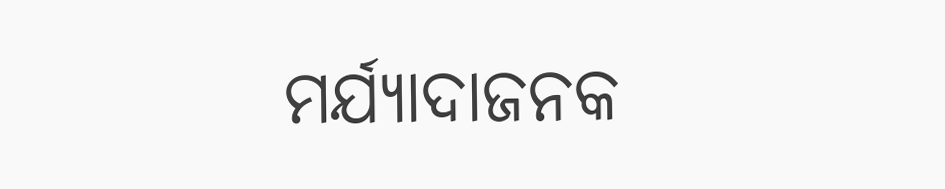ମର୍ଯ୍ୟାଦାଜନକ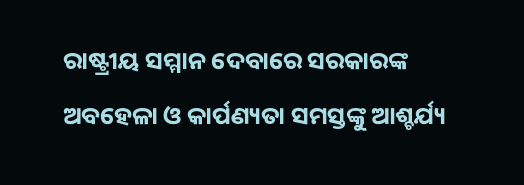ରାଷ୍ଟ୍ରୀୟ ସମ୍ମାନ ଦେବାରେ ସରକାରଙ୍କ ଅବହେଳା ଓ କାର୍ପଣ୍ୟତା ସମସ୍ତଙ୍କୁ ଆଶ୍ଚର୍ଯ୍ୟ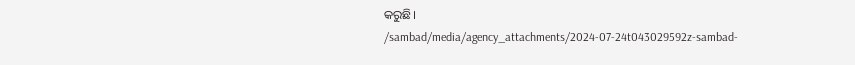କରୁଛି।
/sambad/media/agency_attachments/2024-07-24t043029592z-sambad-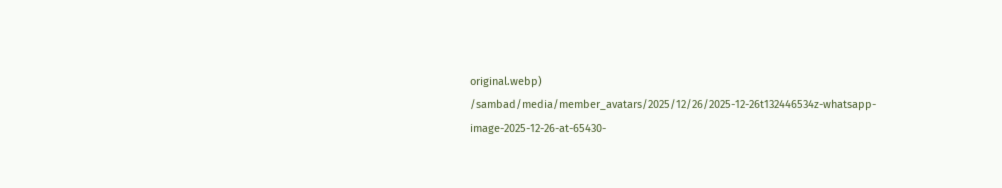original.webp)
/sambad/media/member_avatars/2025/12/26/2025-12-26t132446534z-whatsapp-image-2025-12-26-at-65430-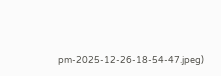pm-2025-12-26-18-54-47.jpeg)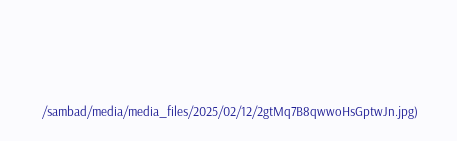/sambad/media/media_files/2025/02/12/2gtMq7B8qwwoHsGptwJn.jpg)